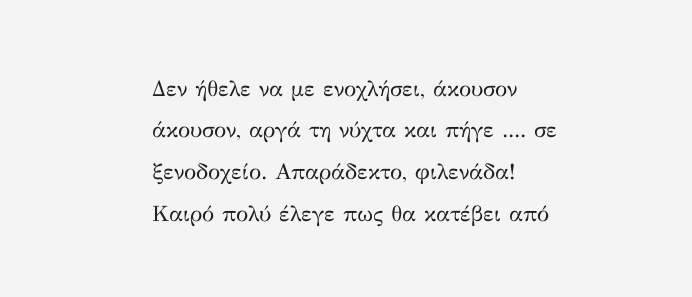Δεν ήθελε να με ενοχλήσει, άκουσον άκουσον, αργά τη νύχτα και πήγε .... σε ξενοδοχείο. Απαράδεκτο, φιλενάδα!
Καιρό πολύ έλεγε πως θα κατέβει από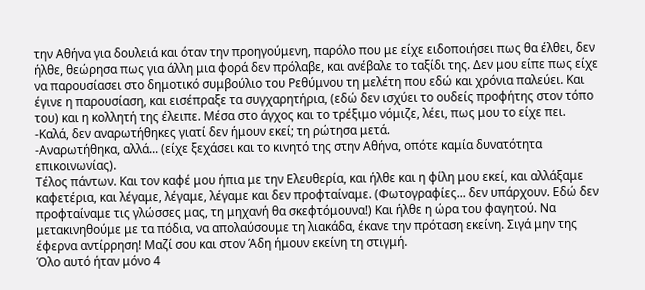την Αθήνα για δουλειά και όταν την προηγούμενη, παρόλο που με είχε ειδοποιήσει πως θα έλθει, δεν ήλθε, θεώρησα πως για άλλη μια φορά δεν πρόλαβε, και ανέβαλε το ταξίδι της. Δεν μου είπε πως είχε να παρουσίασει στο δημοτικό συμβούλιο του Ρεθύμνου τη μελέτη που εδώ και χρόνια παλεύει. Και έγινε η παρουσίαση, και εισέπραξε τα συγχαρητήρια, (εδώ δεν ισχύει το ουδείς προφήτης στον τόπο του) και η κολλητή της έλειπε. Μέσα στο άγχος και το τρέξιμο νόμιζε, λέει, πως μου το είχε πει.
-Καλά, δεν αναρωτήθηκες γιατί δεν ήμουν εκεί; τη ρώτησα μετά.
-Αναρωτήθηκα, αλλά... (είχε ξεχάσει και το κινητό της στην Αθήνα, οπότε καμία δυνατότητα επικοινωνίας).
Τέλος πάντων. Και τον καφέ μου ήπια με την Ελευθερία, και ήλθε και η φίλη μου εκεί, και αλλάξαμε καφετέρια, και λέγαμε, λέγαμε, λέγαμε και δεν προφταίναμε. (Φωτογραφίες... δεν υπάρχουν. Εδώ δεν προφταίναμε τις γλώσσες μας, τη μηχανή θα σκεφτόμουνα!) Και ήλθε η ώρα του φαγητού. Να μετακινηθούμε με τα πόδια, να απολαύσουμε τη λιακάδα, έκανε την πρόταση εκείνη. Σιγά μην της έφερνα αντίρρηση! Μαζί σου και στον Άδη ήμουν εκείνη τη στιγμή.
Όλο αυτό ήταν μόνο 4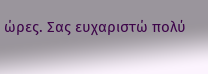ώρες. Σας ευχαριστώ πολύ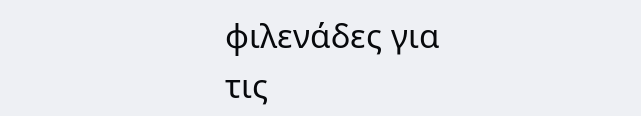φιλενάδες για τις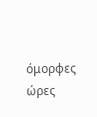όμορφες ώρες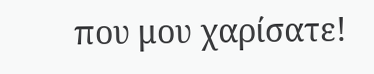που μου χαρίσατε!